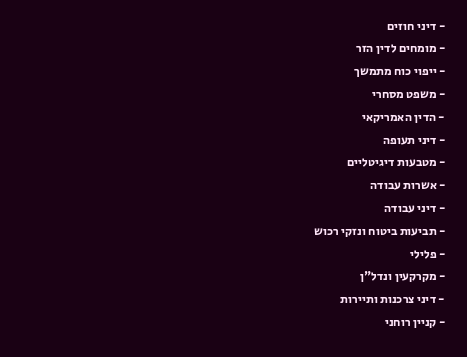- דיני חוזים
- מומחים לדין הזר
- ייפוי כוח מתמשך
- משפט מסחרי
- הדין האמריקאי
- דיני תעופה
- מטבעות דיגיטליים
- אשרות עבודה
- דיני עבודה
- תביעות ביטוח ונזקי רכוש
- פלילי
- מקרקעין ונדל"ן
- דיני צרכנות ותיירות
- קניין רוחני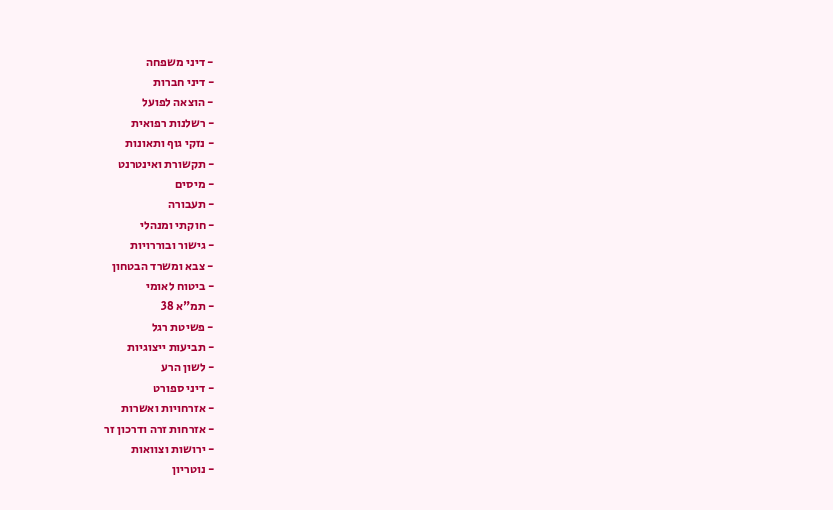- דיני משפחה
- דיני חברות
- הוצאה לפועל
- רשלנות רפואית
- נזקי גוף ותאונות
- תקשורת ואינטרנט
- מיסים
- תעבורה
- חוקתי ומנהלי
- גישור ובוררויות
- צבא ומשרד הבטחון
- ביטוח לאומי
- תמ"א 38
- פשיטת רגל
- תביעות ייצוגיות
- לשון הרע
- דיני ספורט
- אזרחויות ואשרות
- אזרחות זרה ודרכון זר
- ירושות וצוואות
- נוטריון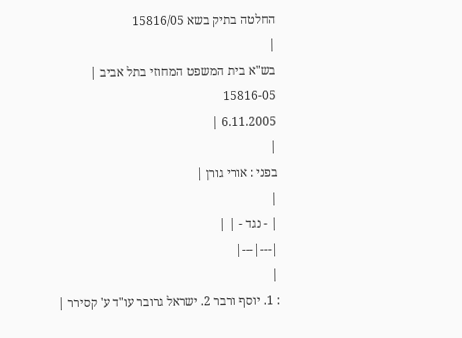החלטה בתיק בשא 15816/05
|
בש"א בית המשפט המחוזי בתל אביב |
15816-05
6.11.2005 |
|
בפני : אורי גורן |
|
| - נגד - | |
|---|---|
|
: 1. יוסף ורבר 2. ישראל גרובר עו"ד ע' קסירר |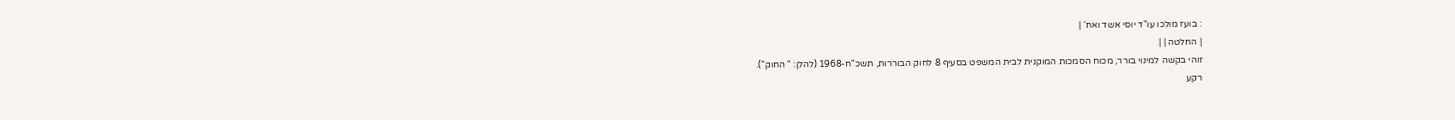: בועז מולכו עו"ד יוסי אשד ואח' |
| החלטה | |
זוהי בקשה למינוי בורר, מכוח הסמכות המוקנית לבית המשפט בסעיף 8 לחוק הבוררות, תשכ"ח-1968 (להלן: " החוק").
רקע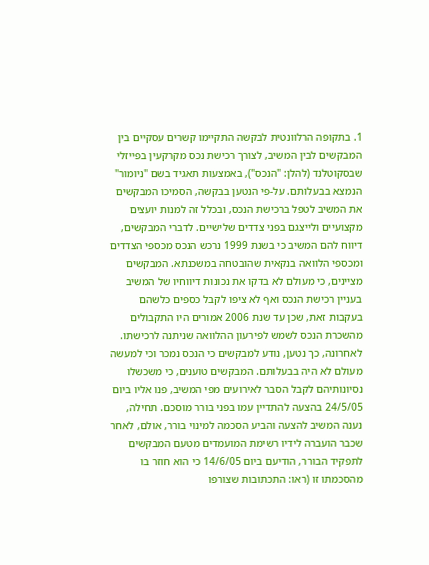1. בתקופה הרלוונטית לבקשה התקיימו קשרים עסקיים בין המבקשים לבין המשיב, לצורך רכישת נכס מקרקעין בפייזלי שבסקוטלנד (להלן: "הנכס"), באמצעות תאגיד בשם "ניומור" הנמצא בבעלותם. על-פי הנטען בבקשה, הסמיכו המבקשים את המשיב לטפל ברכישת הנכס, ובכלל זה למנות יועצים מקצועיים ולייצגם בפני צדדים שלישיים. לדברי המבקשים, דיווח להם המשיב כי בשנת 1999 נרכש הנכס מכספי הצדדים ומכספי הלוואה בנקאית שהובטחה במשכנתא. המבקשים מציינים, כי מעולם לא בדקו את נכונות דיווחיו של המשיב בעניין רכישת הנכס ואף לא ציפו לקבל כספים כלשהם בעקבות זאת, שכן עד שנת 2006 אמורים היו התקבולים מהשכרת הנכס לשמש לפירעון ההלוואה שניתנה לרכישתו.
לאחרונה, כך נטען, נודע למבקשים כי הנכס נמכר וכי למעשה מעולם לא היה בבעלותם. המבקשים טוענים, כי משכשלו נסיונותיהם לקבל הסבר לאירועים מפי המשיב, פנו אליו ביום 24/5/05 בהצעה להתדיין עמו בפני בורר מוסכם. תחילה, נענה המשיב להצעה והביע הסכמה למינוי בורר, אולם, לאחר שכבר הועברה לידיו רשימת המועמדים מטעם המבקשים לתפקיד הבורר, הודיעם ביום 14/6/05 כי הוא חוזר בו מהסכמתו זו (ראו: התכתובות שצורפו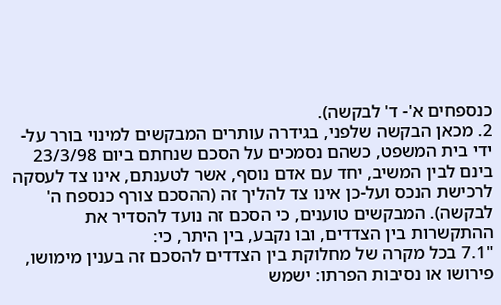כנספחים א'- ד' לבקשה).
2. מכאן הבקשה שלפני, בגידרה עותרים המבקשים למינוי בורר על-ידי בית המשפט, כשהם נסמכים על הסכם שנחתם ביום 23/3/98 בינם לבין המשיב, יחד עם אדם נוסף, אשר לטענתם, אינו צד לעסקה לרכישת הנכס ועל-כן אינו צד להליך זה (ההסכם צורף כנספח ה' לבקשה). המבקשים טוענים, כי הסכם זה נועד להסדיר את ההתקשרות בין הצדדים, ובו נקבע, בין היתר, כי:
"7.1 בכל מקרה של מחלוקת בין הצדדים להסכם זה בענין מימושו, פירושו או נסיבות הפרתו: ישמש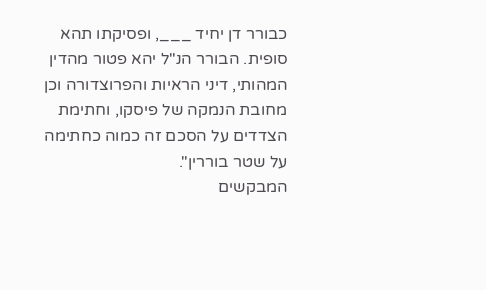כבורר דן יחיד ___, ופסיקתו תהא סופית. הבורר הנ"ל יהא פטור מהדין המהותי, דיני הראיות והפרוצדורה וכן מחובת הנמקה של פיסקו, וחתימת הצדדים על הסכם זה כמוה כחתימה על שטר בוררין".
המבקשים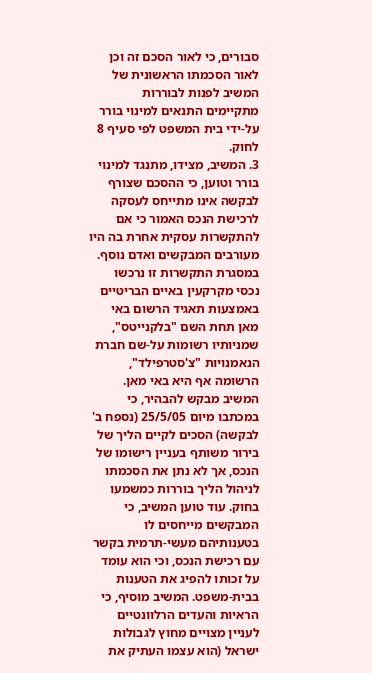סבורים, כי לאור הסכם זה וכן לאור הסכמתו הראשונית של המשיב לפנות לבוררות מתקיימים התנאים למינוי בורר על-ידי בית המשפט לפי סעיף 8 לחוק.
3. המשיב, מצידו, מתנגד למינוי בורר וטוען, כי ההסכם שצורף לבקשה אינו מתייחס לעסקה לרכישת הנכס האמור כי אם להתקשרות עסקית אחרת בה היו מעורבים המבקשים ואדם נוסף. במסגרת התקשרות זו נרכשו נכסי מקרקעין באיים הבריטיים באמצעות תאגיד הרשום באי מאן תחת השם "בלקנייטס", שמניותיו רשומות על-שם חברת הנאמנויות "צ'סטרפילד", הרשומה אף היא באי מאן. המשיב מבקש להבהיר, כי במכתבו מיום 25/5/05 (נספח ב' לבקשה) הסכים לקיים הליך של בירור משותף בעניין רישומו של הנכס, אך לא נתן את הסכמתו לניהול הליך בוררות כמשמעו בחוק. עוד טוען המשיב, כי המבקשים מייחסים לו בטענותיהם מעשי-תרמית בקשר עם רכישת הנכס, וכי הוא עומד על זכותו להפיג את הטענות בבית-משפט. המשיב מוסיף, כי הראיות והעדים הרלוונטיים לעניין מצויים מחוץ לגבולות ישראל (הוא עצמו העתיק את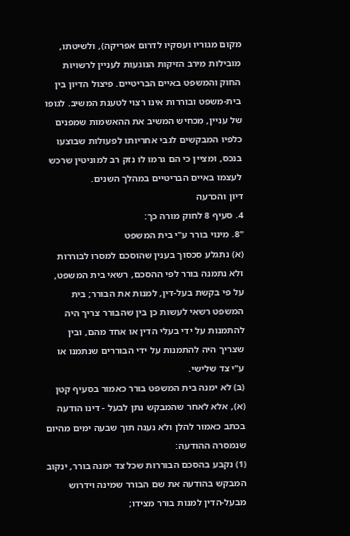מקום מגוריו ועסקיו לדרום אפריקה), ולשיטתו, מובילות מירב הזיקות הנוגעות לעניין לרשויות החוק והמשפט באיים הבריטיים. פיצול הדיון בין בית-משפט ובוררות אינו רצוי לטענת המשיב. לגופו של עניין, מכחיש המשיב את ההאשמות שמפנים כלפיו המבקשים לגבי אחריותו לפעולות שבוצעו בנכס, ומציין כי הם גרמו לו נזק רב למוניטין שרכש לעצמו באיים הבריטיים במהלך השנים.
דיון והכרעה
4. סעיף 8 לחוק מורה כך:
"8. מינוי בורר ע"י בית המשפט
(א) נתגלע סכסוך בענין שהוסכם למסרו לבוררות ולא נתמנה בורר לפי ההסכם, רשאי בית המשפט, על פי בקשת בעל-דין, למנות את הבורר; בית המשפט רשאי לעשות כן בין שהבורר צריך היה להתמנות על ידי בעלי הדין או אחד מהם, ובין שצריך היה להתמנות על ידי הבוררים שנתמנו או ע"י צד שלישי.
(ב) לא ימנה בית המשפט בורר כאמור בסעיף קטן (א), אלא לאחר שהמבקש נתן לבעל - דינו הודעה בכתב כאמור להלן ולא נענה תוך שבעה ימים מהיום שנמסרה ההודעה:
(1) נקבע בהסכם הבוררות שכל צד ימנה בורר, ינקוב המבקש בהודעה את שם הבורר שמינה וידרוש מבעל-הדין למנות בורר מצידו;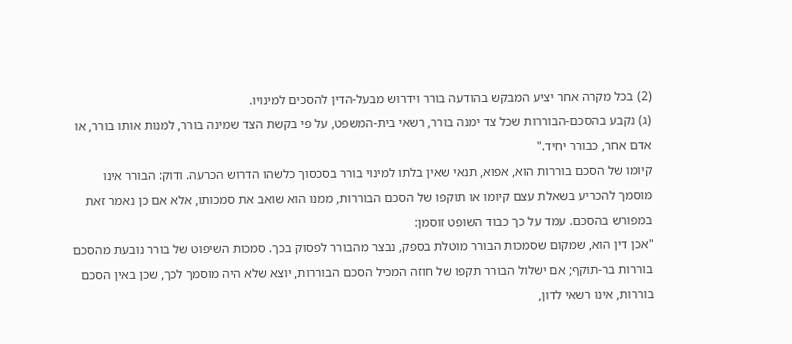(2) בכל מקרה אחר יציע המבקש בהודעה בורר וידרוש מבעל-הדין להסכים למינויו.
(ג) נקבע בהסכם-הבוררות שכל צד ימנה בורר, רשאי בית-המשפט, על פי בקשת הצד שמינה בורר, למנות אותו בורר, או אדם אחר, כבורר יחיד."
קיומו של הסכם בוררות הוא, אפוא, תנאי שאין בלתו למינוי בורר בסכסוך כלשהו הדרוש הכרעה. ודוק: הבורר אינו מוסמך להכריע בשאלת עצם קיומו או תוקפו של הסכם הבוררות, ממנו הוא שואב את סמכותו, אלא אם כן נאמר זאת במפורש בהסכם. עמד על כך כבוד השופט זוסמן:
"אכן דין הוא, שמקום שסמכות הבורר מוטלת בספק, נבצר מהבורר לפסוק בכך. סמכות השיפוט של בורר נובעת מהסכם בוררות בר-תוקף; אם ישלול הבורר תקפו של חוזה המכיל הסכם הבוררות, יוצא שלא היה מוסמך לכך, שכן באין הסכם בוררות, אינו רשאי לדון,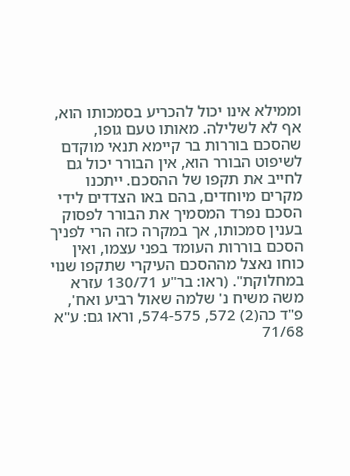וממילא אינו יכול להכריע בסמכותו הוא, אף לא לשלילה. מאותו טעם גופו, שהסכם בוררות בר קיימא תנאי מוקדם לשיפוט הבורר הוא, אין הבורר יכול גם לחייב את תקפו של ההסכם. ייתכנו מקרים מיוחדים, בהם באו הצדדים לידי הסכם נפרד המסמיך את הבורר לפסוק בענין סמכותו, אך במקרה כזה הרי לפניך הסכם בוררות העומד בפני עצמו, ואין כוחו נאצל מההסכם העיקרי שתקפו שנוי במחלוקת". (ראו: בר"ע 130/71 עזרא משה משיח נ' שלמה שאול רביע ואח', פ"ד כה(2) 572, 574-575, וראו גם: ע"א 71/68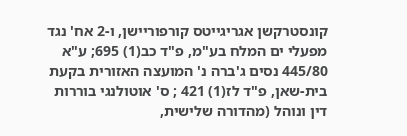קונסטרקשן אגריגייטס קורפוריישן, ו-2 אח' נגד מפעלי ים המלח בע"מ, פ"ד כב(1) 695; ע"א 445/80 נסים ג'ברה נ' המועצה האזורית בקעת בית-שאן, פ"ד לז(1) 421 ; ס' אוטולנגי בוררות דין ונוהל (מהדורה שלישית,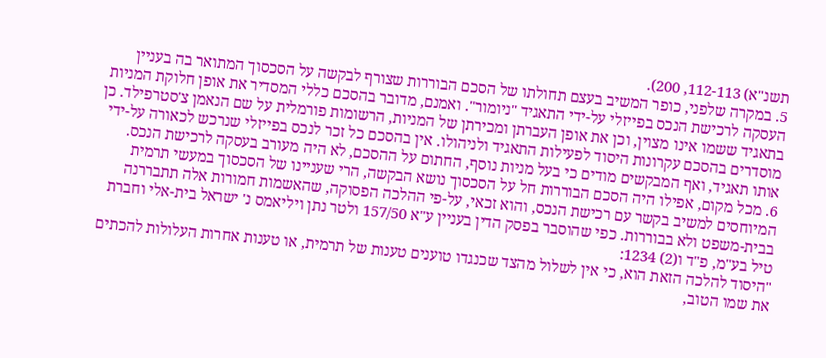תשנ"א) 112-113, 200).
5. במקרה שלפני, כופר המשיב בעצם תחולתו של הסכם הבוררות שצורף לבקשה על הסכסוך המתואר בה בעניין העסקה לרכישת הנכס בפייזלי על-ידי התאגיד "ניומור". ואמנם, מדובר בהסכם כללי המסדיר את אופן חלוקת המניות בתאגיד ששמו אינו מצוין, וכן את אופן העברתן ומכירתן של המניות, הרשומות פורמלית על שם הנאמן צ'סטרפילד. כן מוסדרים בהסכם עקרונות היסוד לפעילות התאגיד ולניהולו. אין בהסכם כל זכר לנכס בפייזלי שנרכש לכאורה על-ידי אותו תאגיד, ואף המבקשים מודים כי בעל מניות נוסף, החתום על ההסכם, לא היה מעורב בעסקה לרכישת הנכס.
6. מכל מקום, אפילו היה הסכם הבוררות חל על הסכסוך נושא הבקשה, הרי שעניינו של הסכסוך במעשי תרמית המיוחסים למשיב בקשר עם רכישת הנכס, והוא זכאי, על-פי ההלכה הפסוקה, שהאשמות חמורות אלה תתבררנה בבית-משפט ולא בבוררות. כפי שהוסבר בפסק הדין בעניין ע"א 157/50 ולטר נתן ויליאמס נ' ישראל בית-אלי וחברת טיל בע"מ, פ"ד ו(2) 1234:
"היסוד להלכה הזאת הוא, כי אין לשלול מהצד שכנגדו טוענים טענות של תרמית, או טענות אחרות העלולות להכתים את שמו הטוב,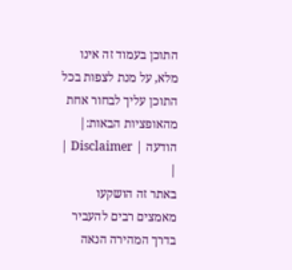התוכן בעמוד זה אינו מלא, על מנת לצפות בכל התוכן עליך לבחור אחת מהאופציות הבאות:| הודעה | Disclaimer |
|
באתר זה הושקעו מאמצים רבים להעביר בדרך המהירה הנאה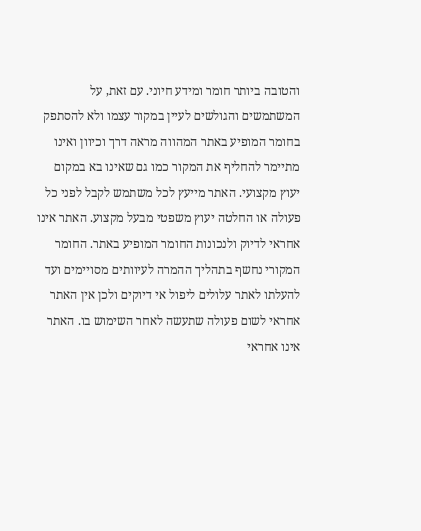והטובה ביותר חומר ומידע חיוני. עם זאת, על המשתמשים והגולשים לעיין במקור עצמו ולא להסתפק בחומר המופיע באתר המהווה מראה דרך וכיוון ואינו מתיימר להחליף את המקור כמו גם שאינו בא במקום יעוץ מקצועי. האתר מייעץ לכל משתמש לקבל לפני כל פעולה או החלטה יעוץ משפטי מבעל מקצוע. האתר אינו אחראי לדיוק ולנכונות החומר המופיע באתר. החומר המקורי נחשף בתהליך ההמרה לעיוותים מסויימים ועד להעלתו לאתר עלולים ליפול אי דיוקים ולכן אין האתר אחראי לשום פעולה שתעשה לאחר השימוש בו. האתר אינו אחראי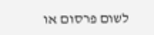לשום פרסום או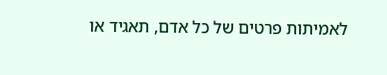לאמיתות פרטים של כל אדם, תאגיד או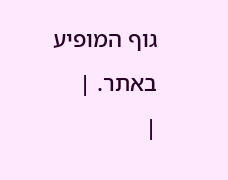גוף המופיע באתר. |
|